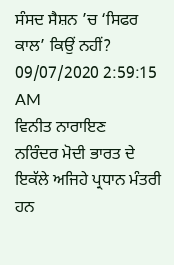ਸੰਸਦ ਸੈਸ਼ਨ ’ਚ ‘ਸਿਫਰ ਕਾਲ’ ਕਿਉਂ ਨਹੀਂ?
09/07/2020 2:59:15 AM
ਵਿਨੀਤ ਨਾਰਾਇਣ
ਨਰਿੰਦਰ ਮੋਦੀ ਭਾਰਤ ਦੇ ਇਕੱਲੇ ਅਜਿਹੇ ਪ੍ਰਧਾਨ ਮੰਤਰੀ ਹਨ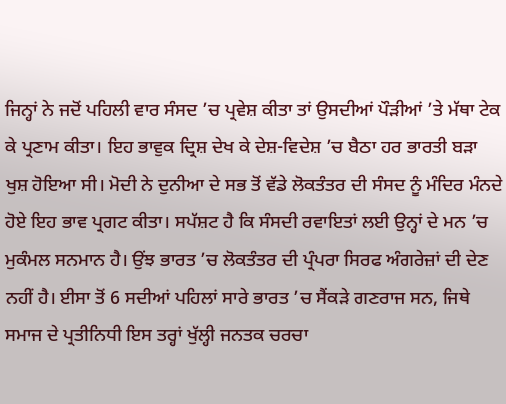ਜਿਨ੍ਹਾਂ ਨੇ ਜਦੋਂ ਪਹਿਲੀ ਵਾਰ ਸੰਸਦ ’ਚ ਪ੍ਰਵੇਸ਼ ਕੀਤਾ ਤਾਂ ਉਸਦੀਆਂ ਪੌੜੀਆਂ ’ਤੇ ਮੱਥਾ ਟੇਕ ਕੇ ਪ੍ਰਣਾਮ ਕੀਤਾ। ਇਹ ਭਾਵੁਕ ਦ੍ਰਿਸ਼ ਦੇਖ ਕੇ ਦੇਸ਼-ਵਿਦੇਸ਼ ’ਚ ਬੈਠਾ ਹਰ ਭਾਰਤੀ ਬੜਾ ਖੁਸ਼ ਹੋਇਆ ਸੀ। ਮੋਦੀ ਨੇ ਦੁਨੀਆ ਦੇ ਸਭ ਤੋਂ ਵੱਡੇ ਲੋਕਤੰਤਰ ਦੀ ਸੰਸਦ ਨੂੰ ਮੰਦਿਰ ਮੰਨਦੇ ਹੋਏ ਇਹ ਭਾਵ ਪ੍ਰਗਟ ਕੀਤਾ। ਸਪੱਸ਼ਟ ਹੈ ਕਿ ਸੰਸਦੀ ਰਵਾਇਤਾਂ ਲਈ ਉਨ੍ਹਾਂ ਦੇ ਮਨ ’ਚ ਮੁਕੰਮਲ ਸਨਮਾਨ ਹੈ। ਉਂਝ ਭਾਰਤ ’ਚ ਲੋਕਤੰਤਰ ਦੀ ਪ੍ਰੰਪਰਾ ਸਿਰਫ ਅੰਗਰੇਜ਼ਾਂ ਦੀ ਦੇਣ ਨਹੀਂ ਹੈ। ਈਸਾ ਤੋਂ 6 ਸਦੀਆਂ ਪਹਿਲਾਂ ਸਾਰੇ ਭਾਰਤ ’ਚ ਸੈਂਕੜੇ ਗਣਰਾਜ ਸਨ, ਜਿਥੇ ਸਮਾਜ ਦੇ ਪ੍ਰਤੀਨਿਧੀ ਇਸ ਤਰ੍ਹਾਂ ਖੁੱਲ੍ਹੀ ਜਨਤਕ ਚਰਚਾ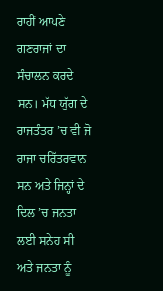ਰਾਹੀਂ ਆਪਣੇ ਗਣਰਾਜਾਂ ਦਾ ਸੰਚਾਲਨ ਕਰਦੇ ਸਨ। ਮੱਧ ਯੁੱਗ ਦੇ ਰਾਜਤੰਤਰ ’ਚ ਵੀ ਜੋ ਰਾਜਾ ਚਰਿੱਤਰਵਾਨ ਸਨ ਅਤੇ ਜਿਨ੍ਹਾਂ ਦੇ ਦਿਲ ’ਚ ਜਨਤਾ ਲਈ ਸਨੇਹ ਸੀ ਅਤੇ ਜਨਤਾ ਨੂੰ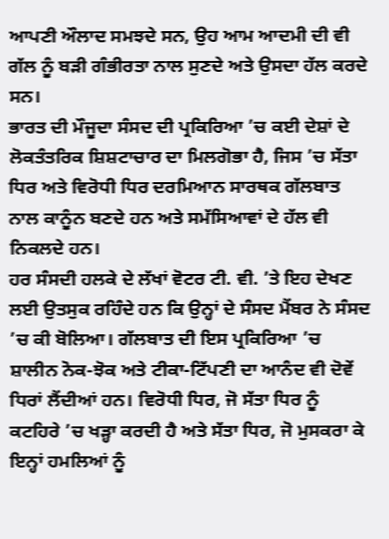ਆਪਣੀ ਔਲਾਦ ਸਮਝਦੇ ਸਨ, ਉਹ ਆਮ ਆਦਮੀ ਦੀ ਵੀ ਗੱਲ ਨੂੰ ਬੜੀ ਗੰਭੀਰਤਾ ਨਾਲ ਸੁਣਦੇ ਅਤੇ ਉਸਦਾ ਹੱਲ ਕਰਦੇ ਸਨ।
ਭਾਰਤ ਦੀ ਮੌਜੂਦਾ ਸੰਸਦ ਦੀ ਪ੍ਰਕਿਰਿਆ ’ਚ ਕਈ ਦੇਸ਼ਾਂ ਦੇ ਲੋਕਤੰਤਰਿਕ ਸ਼ਿਸ਼ਟਾਚਾਰ ਦਾ ਮਿਲਗੋਭਾ ਹੈ, ਜਿਸ ’ਚ ਸੱਤਾ ਧਿਰ ਅਤੇ ਵਿਰੋਧੀ ਧਿਰ ਦਰਮਿਆਨ ਸਾਰਥਕ ਗੱਲਬਾਤ ਨਾਲ ਕਾਨੂੰਨ ਬਣਦੇ ਹਨ ਅਤੇ ਸਮੱਸਿਆਵਾਂ ਦੇ ਹੱਲ ਵੀ ਨਿਕਲਦੇ ਹਨ।
ਹਰ ਸੰਸਦੀ ਹਲਕੇ ਦੇ ਲੱਖਾਂ ਵੋਟਰ ਟੀ. ਵੀ. ’ਤੇ ਇਹ ਦੇਖਣ ਲਈ ਉਤਸੁਕ ਰਹਿੰਦੇ ਹਨ ਕਿ ਉਨ੍ਹਾਂ ਦੇ ਸੰਸਦ ਮੈਂਬਰ ਨੇ ਸੰਸਦ ’ਚ ਕੀ ਬੋਲਿਆ। ਗੱਲਬਾਤ ਦੀ ਇਸ ਪ੍ਰਕਿਰਿਆ ’ਚ ਸ਼ਾਲੀਨ ਨੋਕ-ਝੋਕ ਅਤੇ ਟੀਕਾ-ਟਿੱਪਣੀ ਦਾ ਆਨੰਦ ਵੀ ਦੋਵੇਂ ਧਿਰਾਂ ਲੈਂਦੀਆਂ ਹਨ। ਵਿਰੋਧੀ ਧਿਰ, ਜੋ ਸੱਤਾ ਧਿਰ ਨੂੰ ਕਟਹਿਰੇ ’ਚ ਖੜ੍ਹਾ ਕਰਦੀ ਹੈ ਅਤੇ ਸੱਤਾ ਧਿਰ, ਜੋ ਮੁਸਕਰਾ ਕੇ ਇਨ੍ਹਾਂ ਹਮਲਿਆਂ ਨੂੰ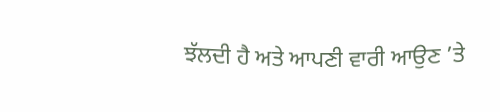ਝੱਲਦੀ ਹੈ ਅਤੇ ਆਪਣੀ ਵਾਰੀ ਆਉਣ ’ਤੇ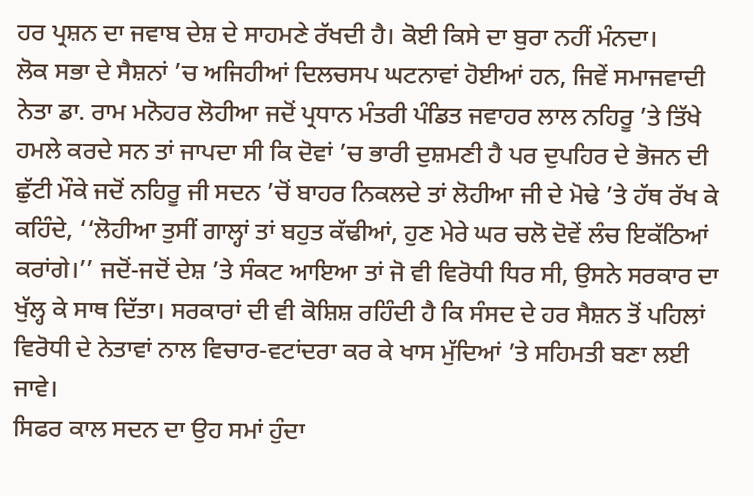ਹਰ ਪ੍ਰਸ਼ਨ ਦਾ ਜਵਾਬ ਦੇਸ਼ ਦੇ ਸਾਹਮਣੇ ਰੱਖਦੀ ਹੈ। ਕੋਈ ਕਿਸੇ ਦਾ ਬੁਰਾ ਨਹੀਂ ਮੰਨਦਾ।
ਲੋਕ ਸਭਾ ਦੇ ਸੈਸ਼ਨਾਂ ’ਚ ਅਜਿਹੀਆਂ ਦਿਲਚਸਪ ਘਟਨਾਵਾਂ ਹੋਈਆਂ ਹਨ, ਜਿਵੇਂ ਸਮਾਜਵਾਦੀ ਨੇਤਾ ਡਾ. ਰਾਮ ਮਨੋਹਰ ਲੋਹੀਆ ਜਦੋਂ ਪ੍ਰਧਾਨ ਮੰਤਰੀ ਪੰਡਿਤ ਜਵਾਹਰ ਲਾਲ ਨਹਿਰੂ ’ਤੇ ਤਿੱਖੇ ਹਮਲੇ ਕਰਦੇ ਸਨ ਤਾਂ ਜਾਪਦਾ ਸੀ ਕਿ ਦੋਵਾਂ ’ਚ ਭਾਰੀ ਦੁਸ਼ਮਣੀ ਹੈ ਪਰ ਦੁਪਹਿਰ ਦੇ ਭੋਜਨ ਦੀ ਛੁੱਟੀ ਮੌਕੇ ਜਦੋਂ ਨਹਿਰੂ ਜੀ ਸਦਨ ’ਚੋਂ ਬਾਹਰ ਨਿਕਲਦੇ ਤਾਂ ਲੋਹੀਆ ਜੀ ਦੇ ਮੋਢੇ ’ਤੇ ਹੱਥ ਰੱਖ ਕੇ ਕਹਿੰਦੇ, ‘‘ਲੋਹੀਆ ਤੁਸੀਂ ਗਾਲ੍ਹਾਂ ਤਾਂ ਬਹੁਤ ਕੱਢੀਆਂ, ਹੁਣ ਮੇਰੇ ਘਰ ਚਲੋ ਦੋਵੇਂ ਲੰਚ ਇਕੱਠਿਆਂ ਕਰਾਂਗੇ।’’ ਜਦੋਂ-ਜਦੋਂ ਦੇਸ਼ ’ਤੇ ਸੰਕਟ ਆਇਆ ਤਾਂ ਜੋ ਵੀ ਵਿਰੋਧੀ ਧਿਰ ਸੀ, ਉਸਨੇ ਸਰਕਾਰ ਦਾ ਖੁੱਲ੍ਹ ਕੇ ਸਾਥ ਦਿੱਤਾ। ਸਰਕਾਰਾਂ ਦੀ ਵੀ ਕੋਸ਼ਿਸ਼ ਰਹਿੰਦੀ ਹੈ ਕਿ ਸੰਸਦ ਦੇ ਹਰ ਸੈਸ਼ਨ ਤੋਂ ਪਹਿਲਾਂ ਵਿਰੋਧੀ ਦੇ ਨੇਤਾਵਾਂ ਨਾਲ ਵਿਚਾਰ-ਵਟਾਂਦਰਾ ਕਰ ਕੇ ਖਾਸ ਮੁੱਦਿਆਂ ’ਤੇ ਸਹਿਮਤੀ ਬਣਾ ਲਈ ਜਾਵੇ।
ਸਿਫਰ ਕਾਲ ਸਦਨ ਦਾ ਉਹ ਸਮਾਂ ਹੁੰਦਾ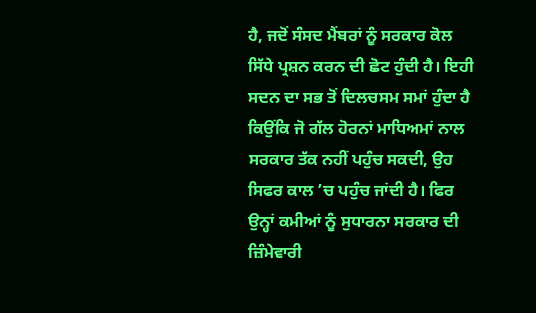ਹੈ, ਜਦੋਂ ਸੰਸਦ ਮੈਂਬਰਾਂ ਨੂੰ ਸਰਕਾਰ ਕੋਲ ਸਿੱਧੇ ਪ੍ਰਸ਼ਨ ਕਰਨ ਦੀ ਛੋਟ ਹੁੰਦੀ ਹੈ। ਇਹੀ ਸਦਨ ਦਾ ਸਭ ਤੋਂ ਦਿਲਚਸਮ ਸਮਾਂ ਹੁੰਦਾ ਹੈ ਕਿਉਂਕਿ ਜੋ ਗੱਲ ਹੋਰਨਾਂ ਮਾਧਿਅਮਾਂ ਨਾਲ ਸਰਕਾਰ ਤੱਕ ਨਹੀਂ ਪਹੁੰਚ ਸਕਦੀ, ਉਹ ਸਿਫਰ ਕਾਲ ’ਚ ਪਹੁੰਚ ਜਾਂਦੀ ਹੈ। ਫਿਰ ਉਨ੍ਹਾਂ ਕਮੀਆਂ ਨੂੰ ਸੁਧਾਰਨਾ ਸਰਕਾਰ ਦੀ ਜ਼ਿੰਮੇਵਾਰੀ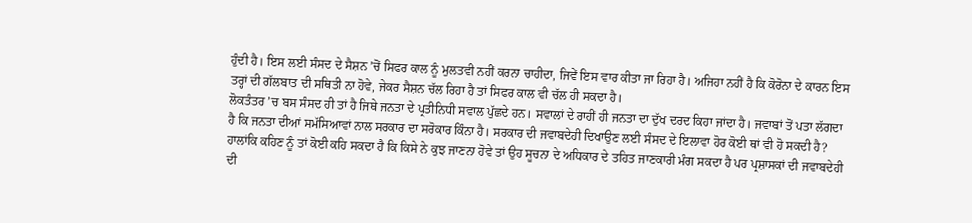ਹੁੰਦੀ ਹੈ। ਇਸ ਲਈ ਸੰਸਦ ਦੇ ਸੈਸ਼ਨ ’ਚੋਂ ਸਿਫਰ ਕਾਲ ਨੂੰ ਮੁਲਤਵੀ ਨਹੀਂ ਕਰਨਾ ਚਾਹੀਦਾ, ਜਿਵੇਂ ਇਸ ਵਾਰ ਕੀਤਾ ਜਾ ਰਿਹਾ ਹੈ। ਅਜਿਹਾ ਨਹੀਂ ਹੈ ਕਿ ਕੋਰੋਨਾ ਦੇ ਕਾਰਨ ਇਸ ਤਰ੍ਹਾਂ ਦੀ ਗੱਲਬਾਤ ਦੀ ਸਥਿਤੀ ਨਾ ਹੋਵੇ, ਜੇਕਰ ਸੈਸ਼ਨ ਚੱਲ ਰਿਹਾ ਹੈ ਤਾਂ ਸਿਫਰ ਕਾਲ ਵੀ ਚੱਲ ਹੀ ਸਕਦਾ ਹੈ।
ਲੋਕਤੰਤਰ ’ਚ ਬਸ ਸੰਸਦ ਹੀ ਤਾਂ ਹੈ ਜਿਥੇ ਜਨਤਾ ਦੇ ਪ੍ਰਤੀਨਿਧੀ ਸਵਾਲ ਪੁੱਛਦੇ ਹਨ। ਸਵਾਲਾਂ ਦੇ ਰਾਹੀਂ ਹੀ ਜਨਤਾ ਦਾ ਦੁੱਖ ਦਰਦ ਕਿਹਾ ਜਾਂਦਾ ਹੈ। ਜਵਾਬਾਂ ਤੋਂ ਪਤਾ ਲੱਗਦਾ ਹੈ ਕਿ ਜਨਤਾ ਦੀਆਂ ਸਮੱਸਿਆਵਾਂ ਨਾਲ ਸਰਕਾਰ ਦਾ ਸਰੋਕਾਰ ਕਿੰਨਾ ਹੈ। ਸਰਕਾਰ ਦੀ ਜਵਾਬਦੇਹੀ ਦਿਖਾਉਣ ਲਈ ਸੰਸਦ ਦੇ ਇਲਾਵਾ ਹੋਰ ਕੋਈ ਥਾਂ ਵੀ ਹੋ ਸਕਦੀ ਹੈ? ਹਾਲਾਂਕਿ ਕਹਿਣ ਨੂੰ ਤਾਂ ਕੋਈ ਕਹਿ ਸਕਦਾ ਹੈ ਕਿ ਕਿਸੇ ਨੇ ਕੁਝ ਜਾਣਨਾ ਹੋਵੇ ਤਾਂ ਉਹ ਸੂਚਨਾ ਦੇ ਅਧਿਕਾਰ ਦੇ ਤਹਿਤ ਜਾਣਕਾਰੀ ਮੰਗ ਸਕਦਾ ਹੈ ਪਰ ਪ੍ਰਸ਼ਾਸਕਾਂ ਦੀ ਜਵਾਬਦੇਹੀ ਦੀ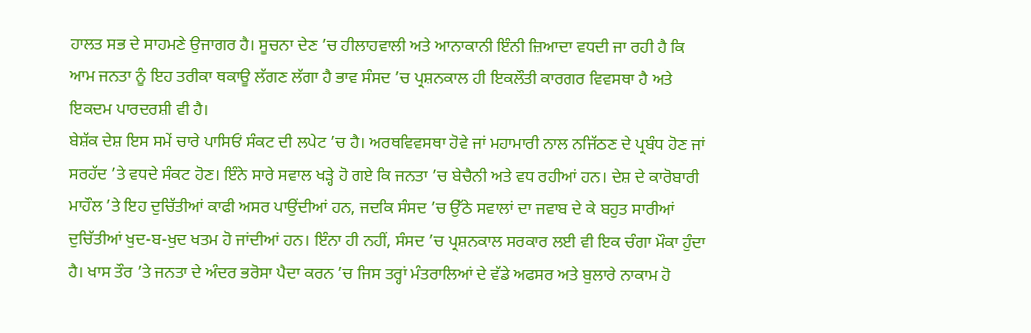ਹਾਲਤ ਸਭ ਦੇ ਸਾਹਮਣੇ ਉਜਾਗਰ ਹੈ। ਸੂਚਨਾ ਦੇਣ ’ਚ ਹੀਲਾਹਵਾਲੀ ਅਤੇ ਆਨਾਕਾਨੀ ਇੰਨੀ ਜ਼ਿਆਦਾ ਵਧਦੀ ਜਾ ਰਹੀ ਹੈ ਕਿ ਆਮ ਜਨਤਾ ਨੂੰ ਇਹ ਤਰੀਕਾ ਥਕਾਊ ਲੱਗਣ ਲੱਗਾ ਹੈ ਭਾਵ ਸੰਸਦ ’ਚ ਪ੍ਰਸ਼ਨਕਾਲ ਹੀ ਇਕਲੌਤੀ ਕਾਰਗਰ ਵਿਵਸਥਾ ਹੈ ਅਤੇ ਇਕਦਮ ਪਾਰਦਰਸ਼ੀ ਵੀ ਹੈ।
ਬੇਸ਼ੱਕ ਦੇਸ਼ ਇਸ ਸਮੇਂ ਚਾਰੇ ਪਾਸਿਓਂ ਸੰਕਟ ਦੀ ਲਪੇਟ ’ਚ ਹੈ। ਅਰਥਵਿਵਸਥਾ ਹੋਵੇ ਜਾਂ ਮਹਾਮਾਰੀ ਨਾਲ ਨਜਿੱਠਣ ਦੇ ਪ੍ਰਬੰਧ ਹੋਣ ਜਾਂ ਸਰਹੱਦ ’ਤੇ ਵਧਦੇ ਸੰਕਟ ਹੋਣ। ਇੰਨੇ ਸਾਰੇ ਸਵਾਲ ਖੜ੍ਹੇ ਹੋ ਗਏ ਕਿ ਜਨਤਾ ’ਚ ਬੇਚੈਨੀ ਅਤੇ ਵਧ ਰਹੀਆਂ ਹਨ। ਦੇਸ਼ ਦੇ ਕਾਰੋਬਾਰੀ ਮਾਹੌਲ ’ਤੇ ਇਹ ਦੁਚਿੱਤੀਆਂ ਕਾਫੀ ਅਸਰ ਪਾਉਂਦੀਆਂ ਹਨ, ਜਦਕਿ ਸੰਸਦ ’ਚ ਉੱਠੇ ਸਵਾਲਾਂ ਦਾ ਜਵਾਬ ਦੇ ਕੇ ਬਹੁਤ ਸਾਰੀਆਂ ਦੁਚਿੱਤੀਆਂ ਖੁਦ-ਬ-ਖੁਦ ਖਤਮ ਹੋ ਜਾਂਦੀਆਂ ਹਨ। ਇੰਨਾ ਹੀ ਨਹੀਂ, ਸੰਸਦ ’ਚ ਪ੍ਰਸ਼ਨਕਾਲ ਸਰਕਾਰ ਲਈ ਵੀ ਇਕ ਚੰਗਾ ਮੌਕਾ ਹੁੰਦਾ ਹੈ। ਖਾਸ ਤੌਰ ’ਤੇ ਜਨਤਾ ਦੇ ਅੰਦਰ ਭਰੋਸਾ ਪੈਦਾ ਕਰਨ ’ਚ ਜਿਸ ਤਰ੍ਹਾਂ ਮੰਤਰਾਲਿਆਂ ਦੇ ਵੱਡੇ ਅਫਸਰ ਅਤੇ ਬੁਲਾਰੇ ਨਾਕਾਮ ਹੋ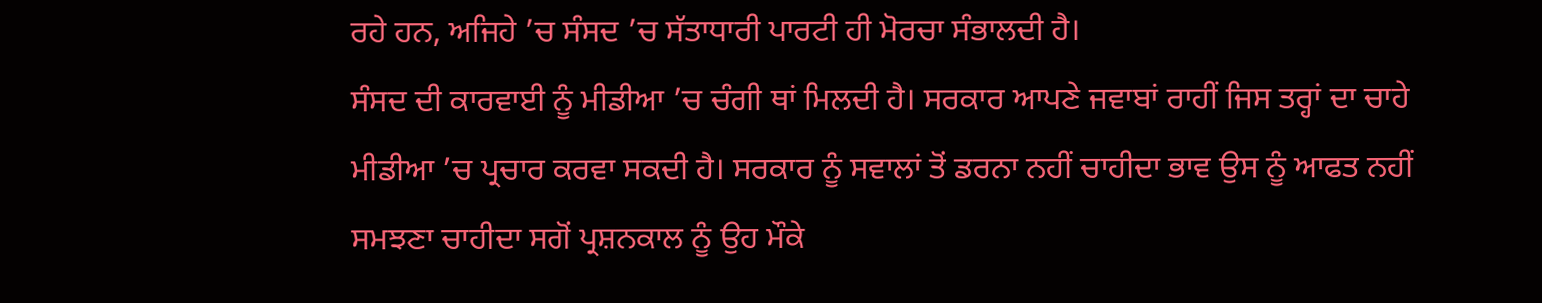ਰਹੇ ਹਨ, ਅਜਿਹੇ ’ਚ ਸੰਸਦ ’ਚ ਸੱਤਾਧਾਰੀ ਪਾਰਟੀ ਹੀ ਮੋਰਚਾ ਸੰਭਾਲਦੀ ਹੈ।
ਸੰਸਦ ਦੀ ਕਾਰਵਾਈ ਨੂੰ ਮੀਡੀਆ ’ਚ ਚੰਗੀ ਥਾਂ ਮਿਲਦੀ ਹੈ। ਸਰਕਾਰ ਆਪਣੇ ਜਵਾਬਾਂ ਰਾਹੀਂ ਜਿਸ ਤਰ੍ਹਾਂ ਦਾ ਚਾਹੇ ਮੀਡੀਆ ’ਚ ਪ੍ਰਚਾਰ ਕਰਵਾ ਸਕਦੀ ਹੈ। ਸਰਕਾਰ ਨੂੰ ਸਵਾਲਾਂ ਤੋਂ ਡਰਨਾ ਨਹੀਂ ਚਾਹੀਦਾ ਭਾਵ ਉਸ ਨੂੰ ਆਫਤ ਨਹੀਂ ਸਮਝਣਾ ਚਾਹੀਦਾ ਸਗੋਂ ਪ੍ਰਸ਼ਨਕਾਲ ਨੂੰ ਉਹ ਮੌਕੇ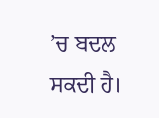’ਚ ਬਦਲ ਸਕਦੀ ਹੈ।